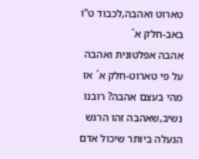טארוט ואהבה,לכבוד ט"ו באב-חלק א´
אהבה אפלטונית ואהבה על פי טארוט-חלק א´ אז מהי בעצם אהבה? רובנו נשיב,שאהבה זהו הרגש הנעלה ביותר שיכול אדם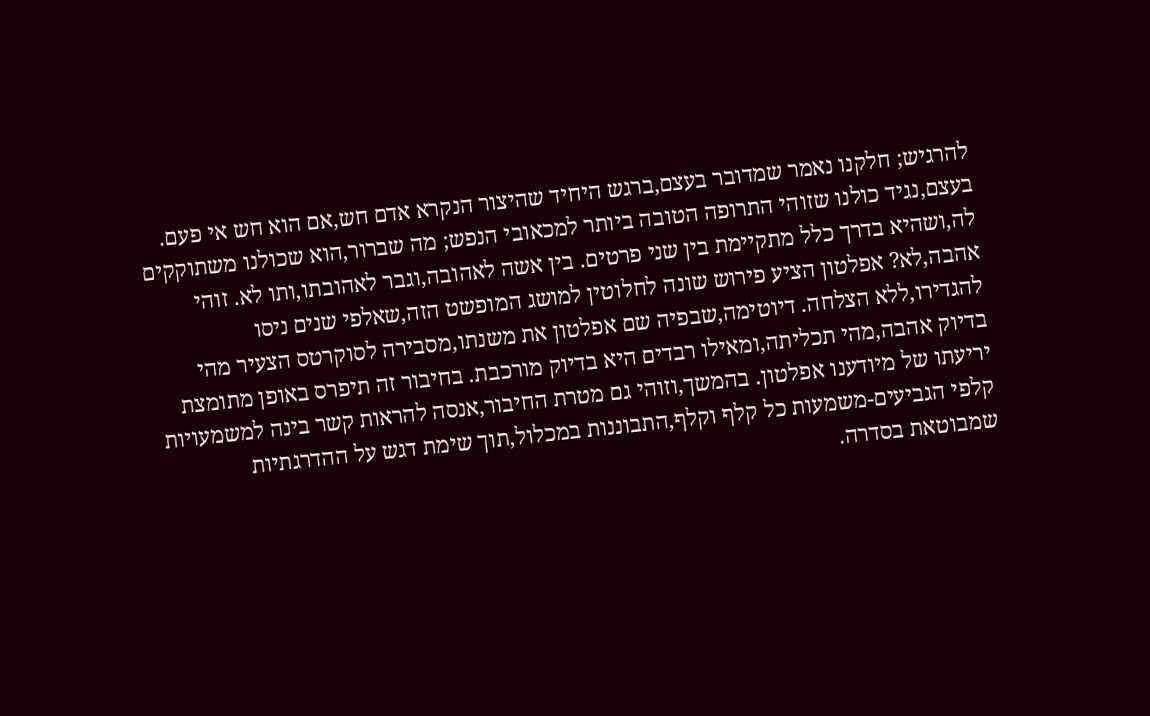להרגיש; חלקנו נאמר שמדובר בעצם,ברגש היחיד שהיצור הנקרא אדם חש,אם הוא חש אי פעם. בעצם,נגיד כולנו שזוהי התרופה הטובה ביותר למכאובי הנפש; מה שברור,הוא שכולנו משתוקקים לה,ושהיא בדרך כלל מתקיימת בין שני פרטים. בין אשה לאהובה,וגבר לאהובתו,ותו לא. זוהי אהבה,לא? אפלטון הציע פירוש שונה לחלוטין למושג המופשט הזה,שאלפי שנים ניסו להגדירו,ללא הצלחה. דיוטימה,שבפיה שם אפלטון את משנתו,מסבירה לסוקרטס הצעיר מהי בדיוק אהבה,מהי תכליתה,ומאילו רבדים היא בדיוק מורכבת. בחיבור זה תיפרס באופן מתומצת יריעתו של מיודענו אפלטון. בהמשך,וזוהי גם מטרת החיבור,אנסה להראות קשר בינה למשמעויות קלפי הגביעים-משמעות כל קלף וקלף,התבוננות במכלול,תוך שימת דגש על ההדרגתיות שמבוטאת בסדרה.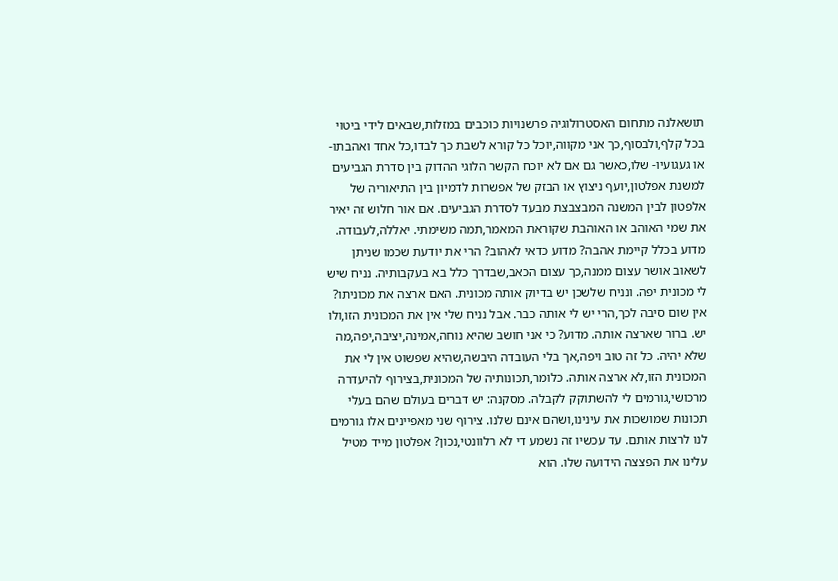תושאלנה מתחום האסטרולוגיה פרשנויות כוכבים במזלות,שבאים לידי ביטוי בכל קלף,ולבסוף,כך אני מקווה,יוכל כל קורא לשבת כך לבדו,כל אחד ואהבתו-או געגועיו- שלו,כאשר גם אם לא יוכח הקשר הלוגי ההדוק בין סדרת הגביעים למשנת אפלטון,יועף ניצוץ או הבזק של אפשרות לדמיון בין התיאוריה של אלפטון לבין המשנה המבצבצת מבעד לסדרת הגביעים. אם אור חלוש זה יאיר את שמי האוהב או האוהבת שקוראת המאמר,תמה משימתי. יאללה,לעבודה. מדוע בכלל קיימת אהבה? מדוע כדאי לאהוב? הרי את יודעת שכמו שניתן לשאוב אושר עצום ממנה,כך עצום הכאב,שבדרך כלל בא בעקבותיה. נניח שיש לי מכונית יפה. ונניח שלשכן יש בדיוק אותה מכונית. האם ארצה את מכוניתו? אין שום סיבה לכך,הרי יש לי אותה כבר. אבל נניח שלי אין את המכונית הזו,ולו יש. ברור שארצה אותה. מדוע? כי אני חושב שהיא נוחה,אמינה,יציבה,יפה,מה שלא יהיה. כל זה טוב ויפה,אך בלי העובדה היבשה,שהיא שפשוט אין לי את המכונית הזו,לא ארצה אותה. כלומר,תכונותיה של המכונית,בצירוף להיעדרה מרכושי,גורמים לי להשתוקק לקבלה. מסקנה: יש דברים בעולם שהם בעלי תכונות שמושכות את עינינו,ושהם אינם שלנו. צירוף שני מאפיינים אלו גורמים לנו לרצות אותם. עד עכשיו זה נשמע די לא רלוונטי,נכון? אפלטון מייד מטיל עלינו את הפצצה הידועה שלו. הוא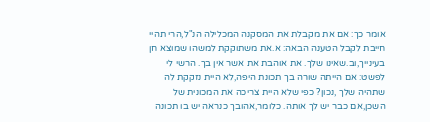אומר כך: אם את מקבלת את המסקנה המכלילה הנ"ל,הרי תהיי חייבת לקבל הטענה הבאה: א.את משתוקקת למשהו שמוצא חן בעינייך,וב.שאינו שלך. את אוהבת את אשר אין בך. הרשי לי לפשט: אם הייתה שורה בך תכונת היפה,לא היית נזקקת לה שתהיה שלך ,נכון? כפי שלא היית צריכה את המכונית של השכן,אם כבר יש לך אותה. כלומר,אהובך כנראה יש בו תכונה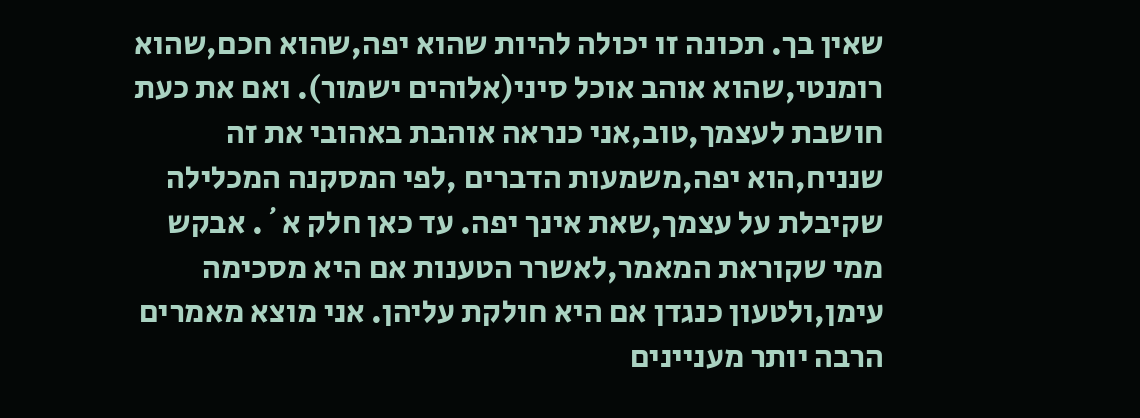שאין בך. תכונה זו יכולה להיות שהוא יפה,שהוא חכם,שהוא רומנטי,שהוא אוהב אוכל סיני(אלוהים ישמור). ואם את כעת חושבת לעצמך,טוב,אני כנראה אוהבת באהובי את זה שנניח,הוא יפה,משמעות הדברים ,לפי המסקנה המכלילה שקיבלת על עצמך,שאת אינך יפה. עד כאן חלק א´. אבקש ממי שקוראת המאמר,לאשרר הטענות אם היא מסכימה עימן,ולטעון כנגדן אם היא חולקת עליהן. אני מוצא מאמרים הרבה יותר מעניינים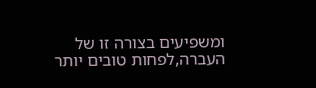ומשפיעים בצורה זו של העברה,לפחות טובים יותר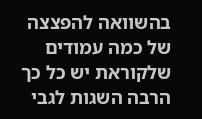בהשוואה להפצצה של כמה עמודים שלקוראת יש כל כך הרבה השגות לגבי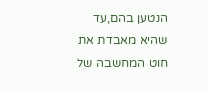הנטען בהם,עד שהיא מאבדת את חוט המחשבה של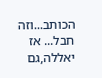הכותב...וזה חבל... אז יאללה,גם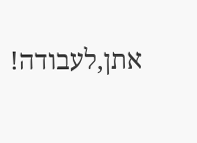אתן,לעבודה!